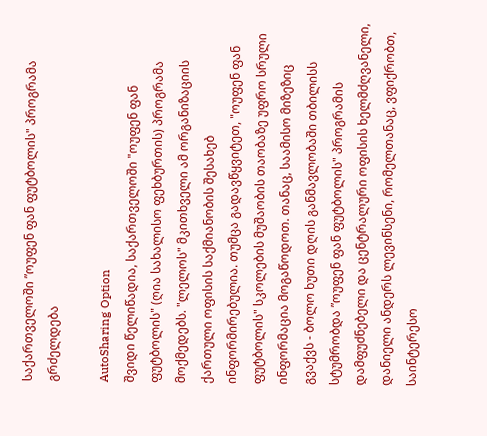საქართველოში ”ოუფენ ფან ფუტბოლის" პროგრამა გრძელდება

AutoSharing Option
შვიდი წელიწადია, საქართველოში "ოუფენ ფან ფუტბოლის" (ღია სახალისო ფეხბურთის) პროგრამა მოქმედებს. "ლელოს" მკითხველი ამ ორგანიზაციის ქართული ოფისის საქმიანობის შესახებ ინფორმირებულია. თუმცა გადავწყვიტეთ, "ოუფენ ფან ფუტბოლის" სკოლების მუშაობის თაობაზე უფრო სრული ინფორმაცია მოგაწოდოთ. თანაც, საამისო მიზეზიც გვაქვს - ბოლო ხუთი დღის განმავლობაში თბილისს სტუმრობდა ”ოუფენ ფან ფუტბოლის" პროგრამის დამფუძნებელი და ცენტრალური ოფისის ხელმძღვანელი, დანიელი ანდერს ლევინსენი, რომელთანაც, ვფიქრობთ, საინტერესო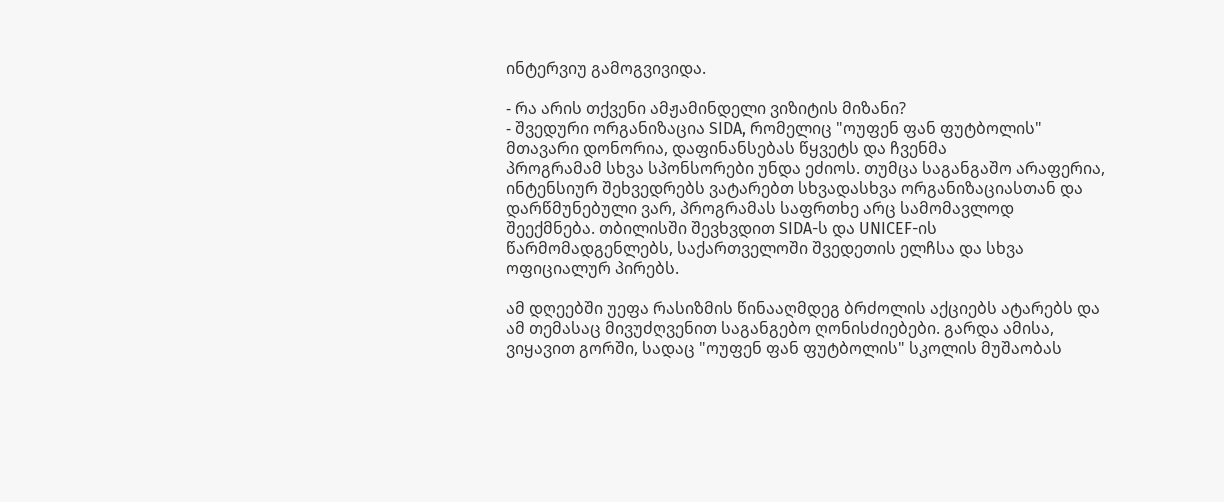ინტერვიუ გამოგვივიდა.

- რა არის თქვენი ამჟამინდელი ვიზიტის მიზანი?
- შვედური ორგანიზაცია SIDA, რომელიც "ოუფენ ფან ფუტბოლის" მთავარი დონორია, დაფინანსებას წყვეტს და ჩვენმა
პროგრამამ სხვა სპონსორები უნდა ეძიოს. თუმცა საგანგაშო არაფერია, ინტენსიურ შეხვედრებს ვატარებთ სხვადასხვა ორგანიზაციასთან და დარწმუნებული ვარ, პროგრამას საფრთხე არც სამომავლოდ შეექმნება. თბილისში შევხვდით SIDA-ს და UNICEF-ის წარმომადგენლებს, საქართველოში შვედეთის ელჩსა და სხვა ოფიციალურ პირებს.

ამ დღეებში უეფა რასიზმის წინააღმდეგ ბრძოლის აქციებს ატარებს და ამ თემასაც მივუძღვენით საგანგებო ღონისძიებები. გარდა ამისა, ვიყავით გორში, სადაც "ოუფენ ფან ფუტბოლის" სკოლის მუშაობას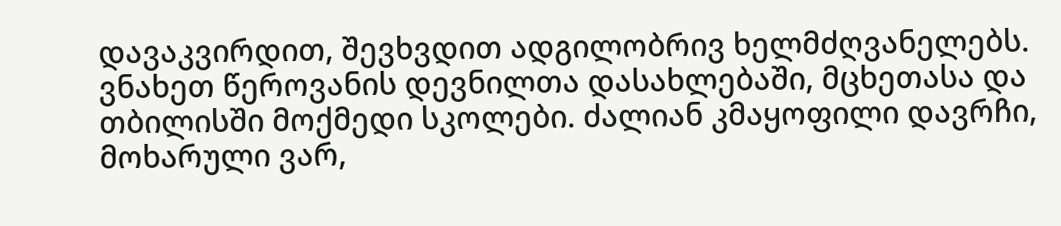დავაკვირდით, შევხვდით ადგილობრივ ხელმძღვანელებს. ვნახეთ წეროვანის დევნილთა დასახლებაში, მცხეთასა და თბილისში მოქმედი სკოლები. ძალიან კმაყოფილი დავრჩი, მოხარული ვარ,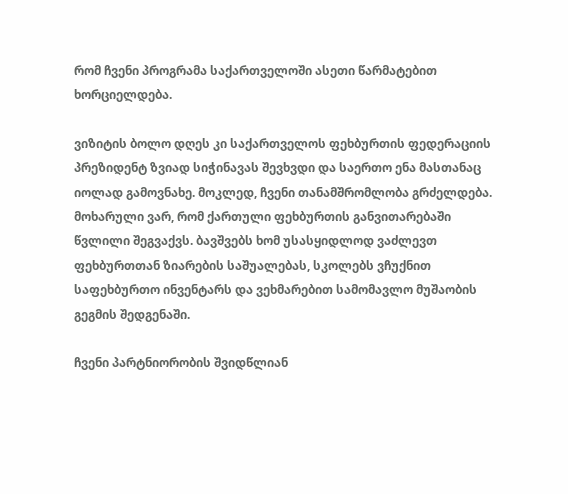რომ ჩვენი პროგრამა საქართველოში ასეთი წარმატებით ხორციელდება.

ვიზიტის ბოლო დღეს კი საქართველოს ფეხბურთის ფედერაციის პრეზიდენტ ზვიად სიჭინავას შევხვდი და საერთო ენა მასთანაც იოლად გამოვნახე. მოკლედ, ჩვენი თანამშრომლობა გრძელდება. მოხარული ვარ, რომ ქართული ფეხბურთის განვითარებაში წვლილი შეგვაქვს. ბავშვებს ხომ უსასყიდლოდ ვაძლევთ ფეხბურთთან ზიარების საშუალებას, სკოლებს ვჩუქნით საფეხბურთო ინვენტარს და ვეხმარებით სამომავლო მუშაობის გეგმის შედგენაში.

ჩვენი პარტნიორობის შვიდწლიან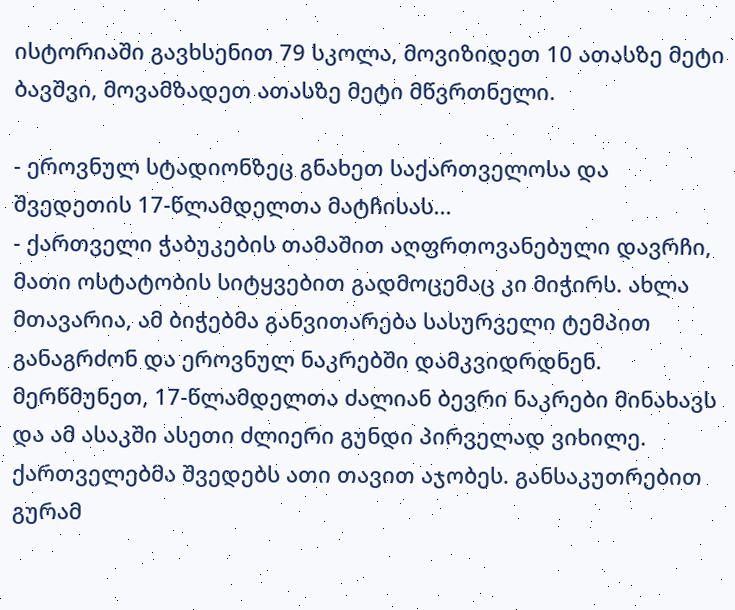ისტორიაში გავხსენით 79 სკოლა, მოვიზიდეთ 10 ათასზე მეტი ბავშვი, მოვამზადეთ ათასზე მეტი მწვრთნელი.

- ეროვნულ სტადიონზეც გნახეთ საქართველოსა და შვედეთის 17-წლამდელთა მატჩისას...
- ქართველი ჭაბუკების თამაშით აღფრთოვანებული დავრჩი, მათი ოსტატობის სიტყვებით გადმოცემაც კი მიჭირს. ახლა მთავარია, ამ ბიჭებმა განვითარება სასურველი ტემპით განაგრძონ და ეროვნულ ნაკრებში დამკვიდრდნენ. მერწმუნეთ, 17-წლამდელთა ძალიან ბევრი ნაკრები მინახავს და ამ ასაკში ასეთი ძლიერი გუნდი პირველად ვიხილე. ქართველებმა შვედებს ათი თავით აჯობეს. განსაკუთრებით გურამ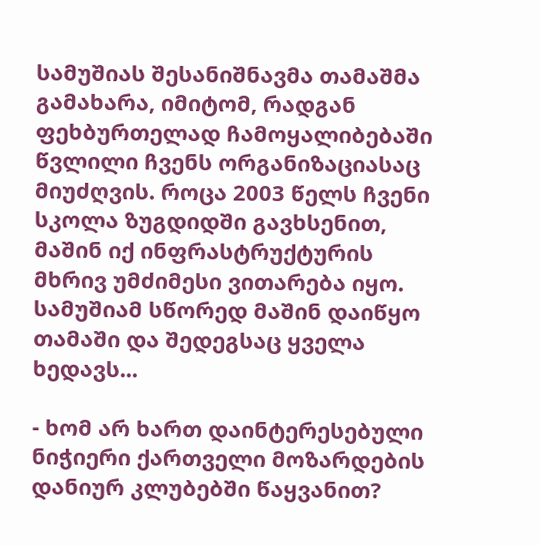სამუშიას შესანიშნავმა თამაშმა გამახარა, იმიტომ, რადგან ფეხბურთელად ჩამოყალიბებაში წვლილი ჩვენს ორგანიზაციასაც მიუძღვის. როცა 2003 წელს ჩვენი სკოლა ზუგდიდში გავხსენით, მაშინ იქ ინფრასტრუქტურის მხრივ უმძიმესი ვითარება იყო. სამუშიამ სწორედ მაშინ დაიწყო თამაში და შედეგსაც ყველა ხედავს...

- ხომ არ ხართ დაინტერესებული ნიჭიერი ქართველი მოზარდების დანიურ კლუბებში წაყვანით?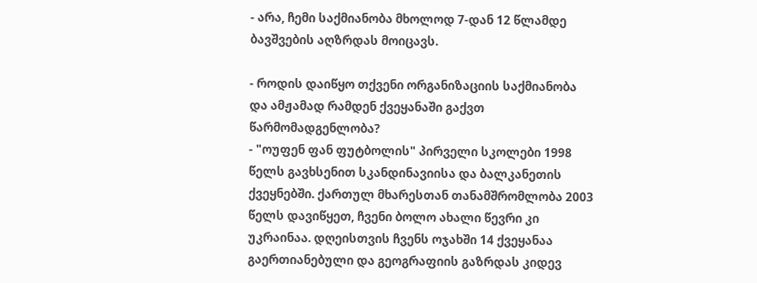- არა, ჩემი საქმიანობა მხოლოდ 7-დან 12 წლამდე ბავშვების აღზრდას მოიცავს.

- როდის დაიწყო თქვენი ორგანიზაციის საქმიანობა და ამჟამად რამდენ ქვეყანაში გაქვთ წარმომადგენლობა?
- "ოუფენ ფან ფუტბოლის" პირველი სკოლები 1998 წელს გავხსენით სკანდინავიისა და ბალკანეთის ქვეყნებში. ქართულ მხარესთან თანამშრომლობა 2003 წელს დავიწყეთ, ჩვენი ბოლო ახალი წევრი კი უკრაინაა. დღეისთვის ჩვენს ოჯახში 14 ქვეყანაა გაერთიანებული და გეოგრაფიის გაზრდას კიდევ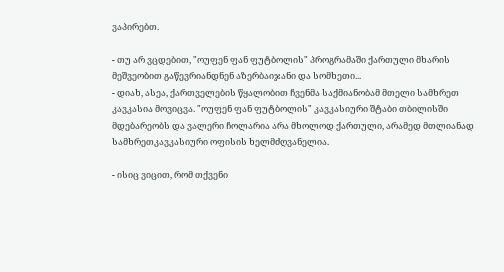ვაპირებთ.

- თუ არ ვცდებით, "ოუფენ ფან ფუტბოლის" პროგრამაში ქართული მხარის მეშვეობით გაწევრიანდნენ აზერბაიჯანი და სომხეთი...
- დიახ, ასეა, ქართველების წყალობით ჩვენმა საქმიანობამ მთელი სამხრეთ კავკასია მოვიცვა. "ოუფენ ფან ფუტბოლის" კავკასიური შტაბი თბილისში მდებარეობს და ვალერი ჩოლარია არა მხოლოდ ქართული, არამედ მთლიანად სამხრეთკავკასიური ოფისის ხელმძღვანელია.

- ისიც ვიცით, რომ თქვენი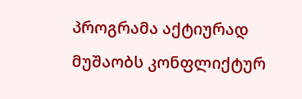პროგრამა აქტიურად მუშაობს კონფლიქტურ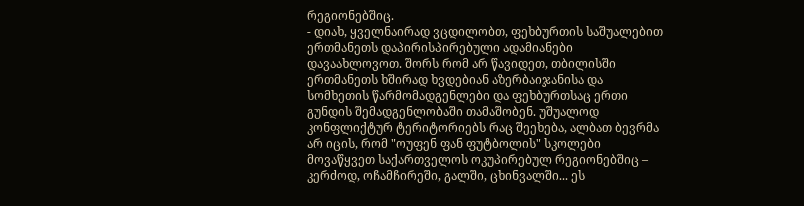რეგიონებშიც.
- დიახ, ყველნაირად ვცდილობთ, ფეხბურთის საშუალებით ერთმანეთს დაპირისპირებული ადამიანები დავაახლოვოთ. შორს რომ არ წავიდეთ, თბილისში ერთმანეთს ხშირად ხვდებიან აზერბაიჯანისა და სომხეთის წარმომადგენლები და ფეხბურთსაც ერთი გუნდის შემადგენლობაში თამაშობენ. უშუალოდ კონფლიქტურ ტერიტორიებს რაც შეეხება, ალბათ ბევრმა არ იცის, რომ "ოუფენ ფან ფუტბოლის" სკოლები მოვაწყვეთ საქართველოს ოკუპირებულ რეგიონებშიც – კერძოდ, ოჩამჩირეში, გალში, ცხინვალში... ეს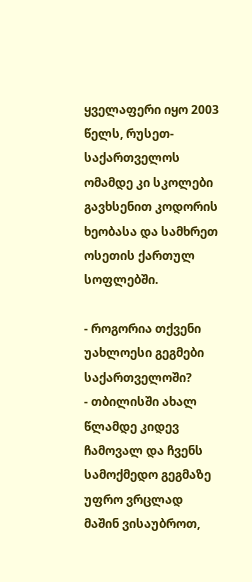ყველაფერი იყო 2003 წელს, რუსეთ-საქართველოს ომამდე კი სკოლები გავხსენით კოდორის ხეობასა და სამხრეთ ოსეთის ქართულ სოფლებში.

- როგორია თქვენი უახლოესი გეგმები საქართველოში?
- თბილისში ახალ წლამდე კიდევ ჩამოვალ და ჩვენს სამოქმედო გეგმაზე უფრო ვრცლად მაშინ ვისაუბროთ,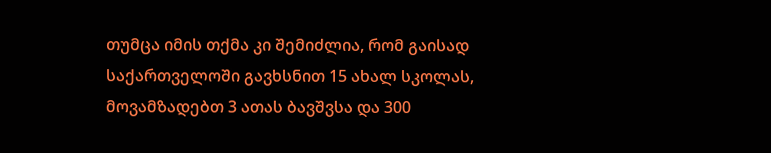თუმცა იმის თქმა კი შემიძლია, რომ გაისად საქართველოში გავხსნით 15 ახალ სკოლას, მოვამზადებთ 3 ათას ბავშვსა და 300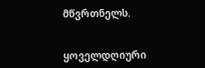მწვრთნელს.


ყოველდღიური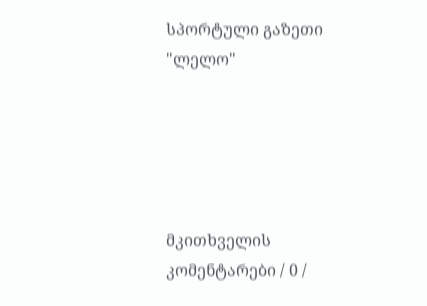სპორტული გაზეთი
"ლელო"





მკითხველის კომენტარები / 0 /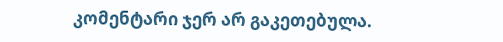კომენტარი ჯერ არ გაკეთებულა.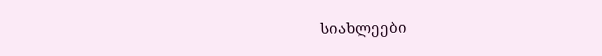სიახლეები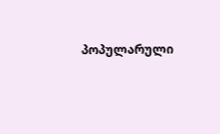პოპულარული